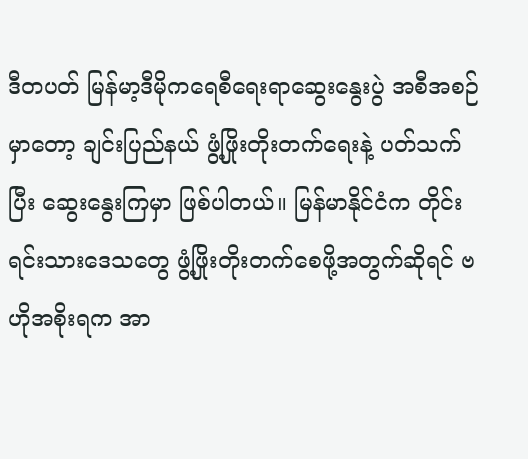ဒီတပတ် မြန်မာ့ဒီမိုကရေစီရေးရာဆွေးနွေးပွဲ အစီအစဉ်မှာတော့ ချင်းပြည်နယ် ဖွံ့ဖြိုးတိုးတက်ရေးနဲ့ ပတ်သက်ပြီး ဆွေးနွေးကြမှာ ဖြစ်ပါတယ်။ မြန်မာနိုင်ငံက တိုင်းရင်းသားဒေသတွေ ဖွံ့ဖြိုးတိုးတက်စေဖို့အတွက်ဆိုရင် ဗဟိုအစိုးရက အာ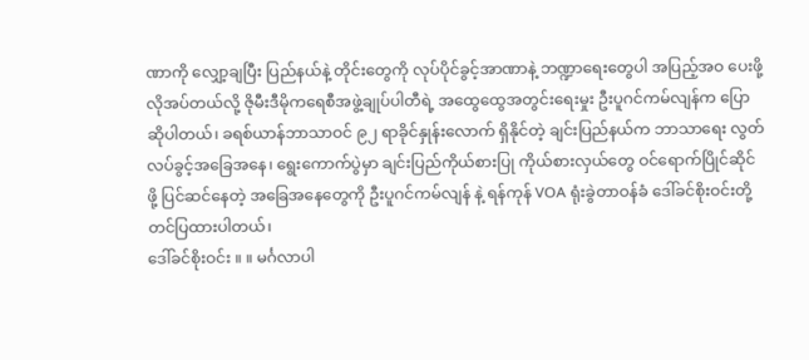ဏာကို လျှော့ချပြီး ပြည်နယ်နဲ့ တိုင်းတွေကို လုပ်ပိုင်ခွင့်အာဏာနဲ့ ဘဏ္ဍာရေးတွေပါ အပြည့်အဝ ပေးဖို့လိုအပ်တယ်လို့ ဇိုမီးဒီမိုကရေစီအဖွဲ့ချုပ်ပါတီရဲ့ အထွေထွေအတွင်းရေးမှုး ဦးပူဂင်ကမ်လျန်က ပြောဆိုပါတယ်၊ ခရစ်ယာန်ဘာသာဝင် ၉၂ ရာခိုင်နှုန်းလောက် ရှိနိုင်တဲ့ ချင်းပြည်နယ်က ဘာသာရေး လွတ်လပ်ခွင့်အခြေအနေ၊ ရွေးကောက်ပွဲမှာ ချင်းပြည်ကိုယ်စားပြု ကိုယ်စားလှယ်တွေ ဝင်ရောက်ပြိုင်ဆိုင်ဖို့ ပြင်ဆင်နေတဲ့ အခြေအနေတွေကို ဦးပူဂင်ကမ်လျန် နဲ့ ရန်ကုန် VOA ရုံးခွဲတာဝန်ခံ ဒေါ်ခင်စိုးဝင်းတို့ တင်ပြထားပါတယ်၊
ဒေါ်ခင်စိုးဝင်း ။ ။ မင်္ဂလာပါ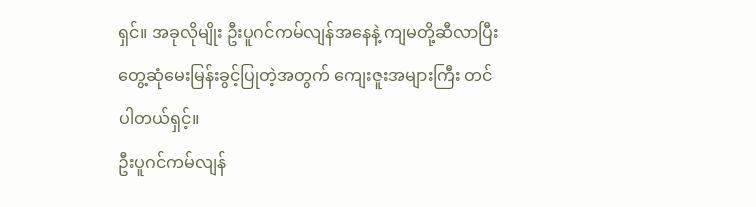ရှင်။ အခုလိုမျိုး ဦးပူဂင်ကမ်လျန်အနေနဲ့ ကျမတို့ဆီလာပြီး တွေ့ဆုံမေးမြန်းခွင့်ပြုတဲ့အတွက် ကျေးဇူးအများကြီး တင်ပါတယ်ရှင့်။
ဦးပူဂင်ကမ်လျန်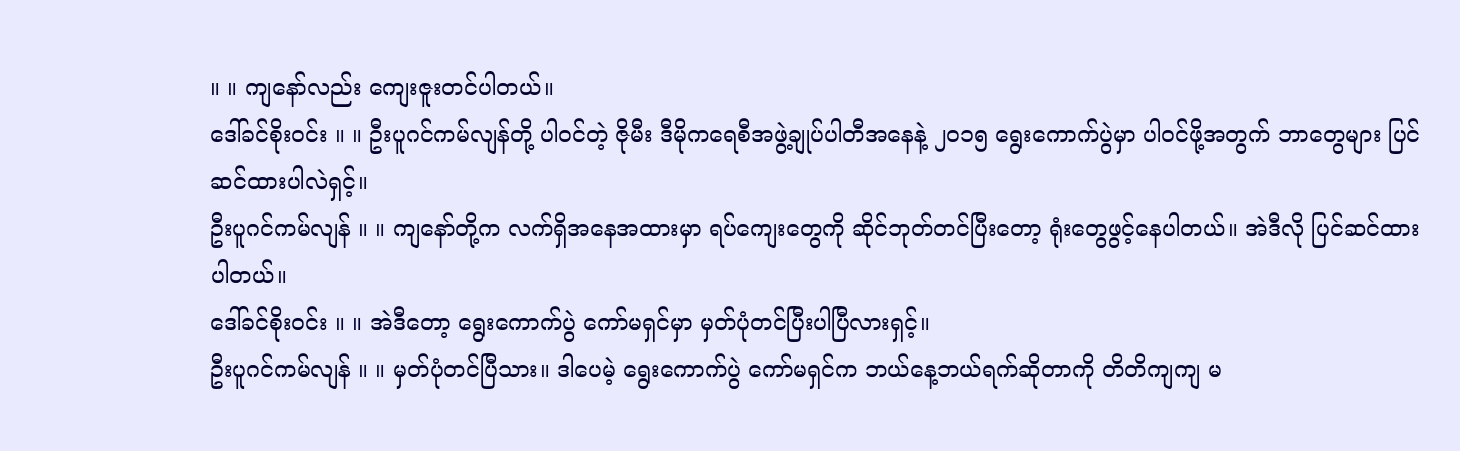။ ။ ကျနော်လည်း ကျေးဇူးတင်ပါတယ်။
ဒေါ်ခင်စိုးဝင်း ။ ။ ဦးပူဂင်ကမ်လျန်တို့ ပါဝင်တဲ့ ဇိုမီး ဒီမိုကရေစီအဖွဲ့ချုပ်ပါတီအနေနဲ့ ၂၀၁၅ ရွေးကောက်ပွဲမှာ ပါဝင်ဖို့အတွက် ဘာတွေများ ပြင်ဆင်ထားပါလဲရှင့်။
ဦးပူဂင်ကမ်လျန် ။ ။ ကျနော်တို့က လက်ရှိအနေအထားမှာ ရပ်ကျေးတွေကို ဆိုင်ဘုတ်တင်ပြီးတော့ ရုံးတွေဖွင့်နေပါတယ်။ အဲဒီလို ပြင်ဆင်ထားပါတယ်။
ဒေါ်ခင်စိုးဝင်း ။ ။ အဲဒီတော့ ရွေးကောက်ပွဲ ကော်မရှင်မှာ မှတ်ပုံတင်ပြီးပါပြီလားရှင့်။
ဦးပူဂင်ကမ်လျန် ။ ။ မှတ်ပုံတင်ပြီသား။ ဒါပေမဲ့ ရွေးကောက်ပွဲ ကော်မရှင်က ဘယ်နေ့ဘယ်ရက်ဆိုတာကို တိတိကျကျ မ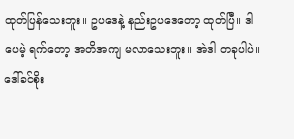ထုတ်ပြန်သေးဘူး။ ဥပဒေနဲ့ နည်းဥပဒေတော့ ထုတ်ပြီ။ ဒါပေမဲ့ ရက်တော့ အတိအကျ မလာသေးဘူး။ အဲဒါ တခုပါပဲ။
ဒေါ်ခင်စိုး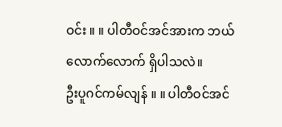ဝင်း ။ ။ ပါတီဝင်အင်အားက ဘယ်လောက်လောက် ရှိပါသလဲ။
ဦးပူဂင်ကမ်လျန် ။ ။ ပါတီဝင်အင်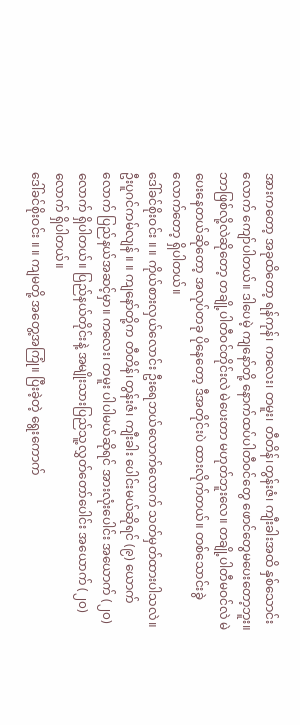အားကတော့ အခုထိတော့ ရန်ကုန်၊ ကလေး၊ တမူး၊ တီတိန်၊တွန်းဇံ၊ ကျီးခါးအထိ နှစ်သောင်းလောက် ကျော်ပါတယ်။ ဒါပေမဲ့ ကျနော်တို့ နောက်ထပ်ပါတီဝင်တွေ ဖောင်တွေမပေးတော့ဘူး။ ဘာဖြစ်လို့လဲဆိုတော့ တချို့ပါတီဝင်တိုင်းလဲ မဲပေးတာ မဟုတ်ဘူးလေ။ တချို့ပါတီမဝင်လဲ မဲပေးနေတယ်ဆိုတော့ အလုပ်တခု ပိုနေတော့ ဒီအတိုင်းပဲ ထားလိုက်တယ်။ တစ်သောင်းခွဲလောက်တော့ ရှိပါတယ်။
ဒေါ်ခင်စိုးဝင်း ။ ။ ကိုယ်စားလှယ်လောင်း ဦးရေဘယ်လောက်လောက် သတ်မှတ်ထားပါသလဲ။
ဦးပူဂင်ကမ်လျန် ။ ။ ကျနော်တို့က တီတိန်၊တွန်းဇံ၊ ကျီးခါး ပေါင်းမယ်ဆိုရင် (၉) ယောက်လောက် ပြည်နယ်အဆင့်မှာ။ ကလေး၊ တမူး ပါပါမယ်ဆိုရင် အားလုံးပေါင်း အယောက် (၂၀) လောက် ရှိပါတယ်။ ပြည်နယ်တိုင်းနဲ့ အမျိုးသားပြည်သူ့လွှတ်တော်ပေါင်း အယောက် (၂၀) လောက် ရှိပါတယ်။
ဒေါ်ခင်စိုးဝင်း ။ ။ ကျမတို့ အတွေ့အကြုံ။ ပြီးခဲ့တဲ့ ရွေးကောက်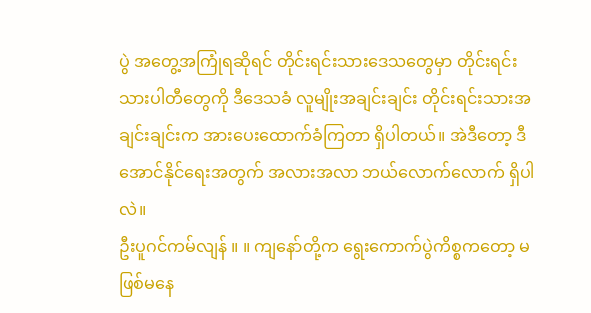ပွဲ အတွေ့အကြုံရဆိုရင် တိုင်းရင်းသားဒေသတွေမှာ တိုင်းရင်းသားပါတီတွေကို ဒီဒေသခံ လူမျိုးအချင်းချင်း တိုင်းရင်းသားအချင်းချင်းက အားပေးထောက်ခံကြတာ ရှိပါတယ်။ အဲဒီတော့ ဒီအောင်နိုင်ရေးအတွက် အလားအလာ ဘယ်လောက်လောက် ရှိပါလဲ။
ဦးပူဂင်ကမ်လျန် ။ ။ ကျနော်တို့က ရွေးကောက်ပွဲကိစ္စကတော့ မဖြစ်မနေ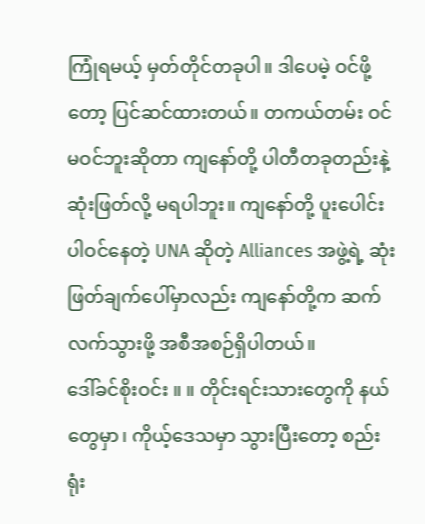ကြုံရမယ့် မှတ်တိုင်တခုပါ။ ဒါပေမဲ့ ဝင်ဖို့တော့ ပြင်ဆင်ထားတယ်။ တကယ်တမ်း ဝင်မဝင်ဘူးဆိုတာ ကျနော်တို့ ပါတီတခုတည်းနဲ့ ဆုံးဖြတ်လို့ မရပါဘူး။ ကျနော်တို့ ပူးပေါင်းပါဝင်နေတဲ့ UNA ဆိုတဲ့ Alliances အဖွဲ့ရဲ့ ဆုံးဖြတ်ချက်ပေါ်မှာလည်း ကျနော်တို့က ဆက်လက်သွားဖို့ အစီအစဉ်ရှိပါတယ်။
ဒေါ်ခင်စိုးဝင်း ။ ။ တိုင်းရင်းသားတွေကို နယ်တွေမှာ၊ ကိုယ့်ဒေသမှာ သွားပြီးတော့ စည်းရုံး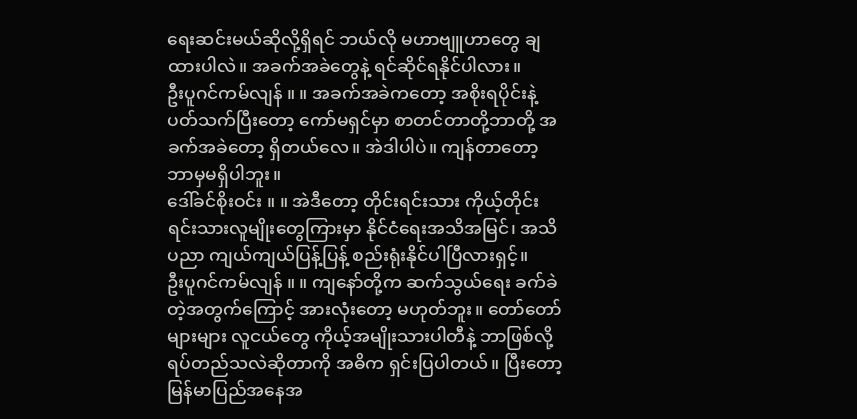ရေးဆင်းမယ်ဆိုလို့ရှိရင် ဘယ်လို မဟာဗျူဟာတွေ ချထားပါလဲ။ အခက်အခဲတွေနဲ့ ရင်ဆိုင်ရနိုင်ပါလား။
ဦးပူဂင်ကမ်လျန် ။ ။ အခက်အခဲကတော့ အစိုးရပိုင်းနဲ့ ပတ်သက်ပြီးတော့ ကော်မရှင်မှာ စာတင်တာတို့ဘာတို့ အခက်အခဲတော့ ရှိတယ်လေ။ အဲဒါပါပဲ။ ကျန်တာတော့ ဘာမှမရှိပါဘူး။
ဒေါ်ခင်စိုးဝင်း ။ ။ အဲဒီတော့ တိုင်းရင်းသား ကိုယ့်တိုင်းရင်းသားလူမျိုးတွေကြားမှာ နိုင်ငံရေးအသိအမြင်၊ အသိပညာ ကျယ်ကျယ်ပြန့်ပြန့် စည်းရုံးနိုင်ပါပြီလားရှင့်။
ဦးပူဂင်ကမ်လျန် ။ ။ ကျနော်တို့က ဆက်သွယ်ရေး ခက်ခဲတဲ့အတွက်ကြောင့် အားလုံးတော့ မဟုတ်ဘူး။ တော်တော်များများ လူငယ်တွေ ကိုယ့်အမျိုးသားပါတီနဲ့ ဘာဖြစ်လို့ ရပ်တည်သလဲဆိုတာကို အဓိက ရှင်းပြပါတယ်။ ပြီးတော့ မြန်မာပြည်အနေအ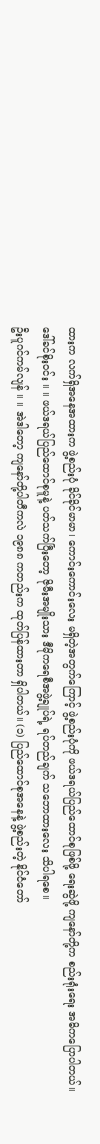ထားက လက်ရှိအနေအထားက ဖွဲ့စည်းပုံ ခိုင်ခိုင်မာမာ၊ ကောင်းကောင်းလေး မရှိတဲ့အတွက်ကြောင့် ဖွဲ့စည်းပုံကို ဖယ်ဒရယ်ပြည်ထောင်စုဖြစ်ဖို့ ရေးဆွဲဖို့ ကျနော်တို့က စည်းရုံးရေး အဓိကပြောပါတယ်။
ဒေါ်ခင်စိုးဝင်း ။ ။ ဖယ်ဒရယ်ပြည်ထောင်စုမူနဲ့ ပတ်သက်ပြီးတော့ ဇိုမီးအမျိုးသား ဒီမိုကရေစီအဖွဲ့ချုပ်ရဲ့ ရပ်တည်ချက် သဘောထားလေး သိပါရစေ။
ဦးပူဂင်ကမ်လျန် ။ ။ အဲဒါတော့ ကျနော်တို့ပါတီကလဲ ၁၉၈၈ ကတည်းက ထုတ်ပြန်ထားတာ ရှိပါတယ်။ (၁) ပြည်ထောင်စုအနေနဲ့ ဖွဲ့စည်းတဲ့ နိုင်ငံတော်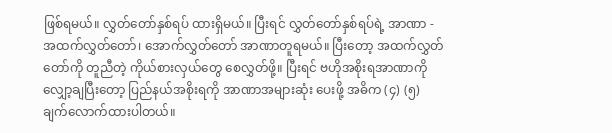ဖြစ်ရမယ်။ လွှတ်တော်နှစ်ရပ် ထားရှိမယ်။ ပြီးရင် လွှတ်တော်နှစ်ရပ်ရဲ့ အာဏာ - အထက်လွှတ်တော်၊ အောက်လွှတ်တော် အာဏာတူရမယ်။ ပြီးတော့ အထက်လွှတ်တော်ကို တူညီတဲ့ ကိုယ်စားလှယ်တွေ စေလွှတ်ဖို့။ ပြီးရင် ဗဟိုအစိုးရအာဏာကို လျှော့ချပြီးတော့ ပြည်နယ်အစိုးရကို အာဏာအများဆုံး ပေးဖို့ အဓိက (၄) (၅) ချက်လောက်ထားပါတယ်။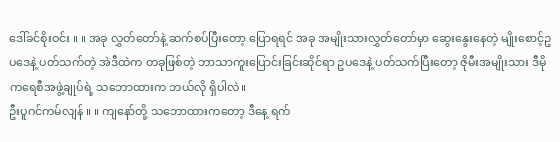ဒေါ်ခင်စိုးဝင်း ။ ။ အခု လွှတ်တော်နဲ့ ဆက်စပ်ပြီးတော့ ပြောရရင် အခု အမျိုးသားလွှတ်တော်မှာ ဆွေးနွေးနေတဲ့ မျိုးစောင့်ဥပဒေနဲ့ ပတ်သက်တဲ့ အဲဒီထဲက တခုဖြစ်တဲ့ ဘာသာကူးပြောင်းခြင်းဆိုင်ရာ ဥပဒေနဲ့ ပတ်သက်ပြီးတော့ ဇိုမီးအမျိုးသား ဒီမိုကရေစီအဖွဲ့ချုပ်ရဲ့ သဘောထားက ဘယ်လို ရှိပါလဲ။
ဦးပူဂင်ကမ်လျန် ။ ။ ကျနော်တို့ သဘောထားကတော့ ဒီနေ့ ရက်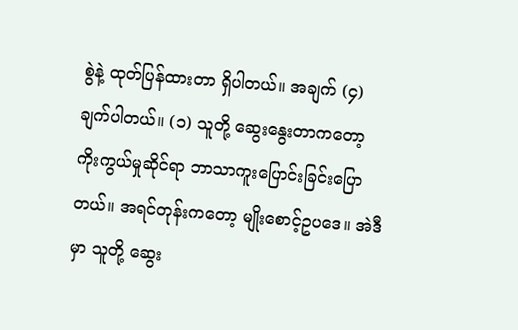စွဲနဲ့ ထုတ်ပြန်ထားတာ ရှိပါတယ်။ အချက် (၄) ချက်ပါတယ်။ (၁) သူတို့ ဆွေးနွေးတာကတော့ ကိုးကွယ်မှုဆိုင်ရာ ဘာသာကူးပြောင်းခြင်းပြောတယ်။ အရင်တုန်းကတော့ မျိုးစောင့်ဥပဒေ။ အဲဒီမှာ သူတို့ ဆွေး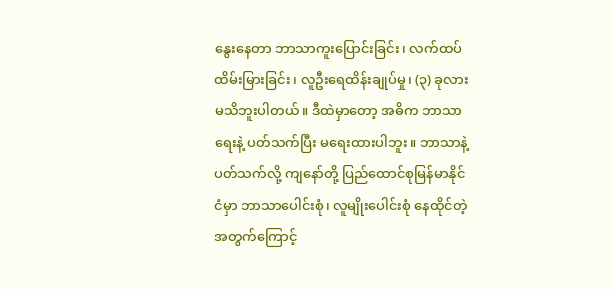နွေးနေတာ ဘာသာကူးပြောင်းခြင်း၊ လက်ထပ်ထိမ်းမြားခြင်း၊ လူဦးရေထိန်းချုပ်မှု၊ (၃) ခုလား မသိဘူးပါတယ်။ ဒီထဲမှာတော့ အဓိက ဘာသာရေးနဲ့ ပတ်သက်ပြီး မရေးထားပါဘူး။ ဘာသာနဲ့ ပတ်သက်လို့ ကျနော်တို့ ပြည်ထောင်စုမြန်မာနိုင်ငံမှာ ဘာသာပေါင်းစုံ၊ လူမျိုးပေါင်းစုံ နေထိုင်တဲ့အတွက်ကြောင့်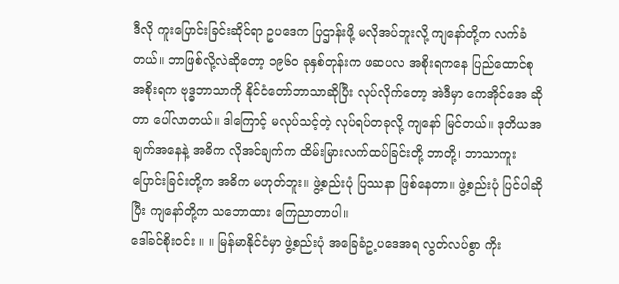ဒီလို ကူးပြောင်းခြင်းဆိုင်ရာ ဥပဒေက ပြဌာန်းဖို့ မလိုအပ်ဘူးလို့ ကျနော်တို့က လက်ခံတယ်။ ဘာဖြစ်လို့လဲဆိုတော့ ၁၉၆၀ ခုနှစ်တုန်းက ဖဆပလ အစိုးရကနေ ပြည်ထောင်စုအစိုးရက ဗုဒ္ဓဘာသာကို နိုင်ငံတော်ဘာသာဆိုပြီး လုပ်လိုက်တော့ အဲဒီမှာ ကေအိုင်အေ ဆိုတာ ပေါ်လာတယ်။ ဒါကြောင့် မလုပ်သင့်တဲ့ လုပ်ရပ်တခုလို့ ကျနော် မြင်တယ်။ ဒုတိယအချက်အနေနဲ့ အဓိက လိုအင်ချက်က ထိမ်းမြားလက်ထပ်ခြင်းတို့ ဘာတို့၊ ဘာသာကူးပြောင်းခြင်းတို့က အဓိက မဟုတ်ဘူး။ ဖွဲ့စည်းပုံ ပြဿနာ ဖြစ်နေတာ။ ဖွဲ့စည်းပုံ ပြင်ပါဆိုပြီး ကျနော်တို့က သဘောထား ကြေညာတာပါ။
ဒေါ်ခင်စိုးဝင်း ။ ။ မြန်မာနိုင်ငံမှာ ဖွဲ့စည်းပုံ အခြေခံဥ့ပဒေအရ လွတ်လပ်စွာ ကိုး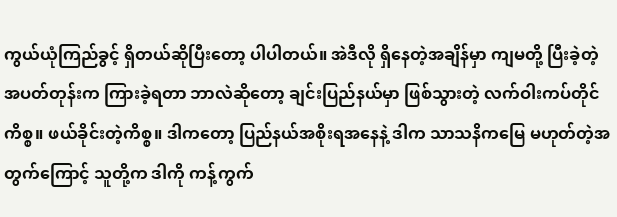ကွယ်ယုံကြည်ခွင့် ရှိတယ်ဆိုပြီးတော့ ပါပါတယ်။ အဲဒီလို ရှိနေတဲ့အချိန်မှာ ကျမတို့ ပြီးခဲ့တဲ့ အပတ်တုန်းက ကြားခဲ့ရတာ ဘာလဲဆိုတော့ ချင်းပြည်နယ်မှာ ဖြစ်သွားတဲ့ လက်ဝါးကပ်တိုင်ကိစ္စ။ ဖယ်ခိုင်းတဲ့ကိစ္စ။ ဒါကတော့ ပြည်နယ်အစိုးရအနေနဲ့ ဒါက သာသနိကမြေ မဟုတ်တဲ့အတွက်ကြောင့် သူတို့က ဒါကို ကန့်ကွက်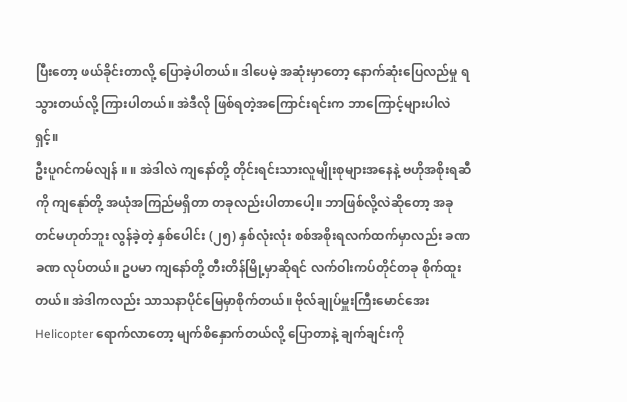ပြီးတော့ ဖယ်ခိုင်းတာလို့ ပြောခဲ့ပါတယ်။ ဒါပေမဲ့ အဆုံးမှာတော့ နောက်ဆုံးပြေလည်မှု ရသွားတယ်လို့ ကြားပါတယ်။ အဲဒီလို ဖြစ်ရတဲ့အကြောင်းရင်းက ဘာကြောင့်များပါလဲရှင့်။
ဦးပူဂင်ကမ်လျန် ။ ။ အဲဒါလဲ ကျနော်တို့ တိုင်းရင်းသားလူမျိုးစုများအနေနဲ့ ဗဟိုအစိုးရဆီကို ကျနေုာ်တို့ အယုံအကြည်မရှိတာ တခုလည်းပါတာပေါ့။ ဘာဖြစ်လို့လဲဆိုတော့ အခုတင်မဟုတ်ဘူး လွန်ခဲ့တဲ့ နှစ်ပေါင်း (၂၅) နှစ်လုံးလုံး စစ်အစိုးရလက်ထက်မှာလည်း ခဏခဏ လုပ်တယ်။ ဥပမာ ကျနော်တို့ တီးတိန်မြို့မှာဆိုရင် လက်ဝါးကပ်တိုင်တခု စိုက်ထူးတယ်။ အဲဒါကလည်း သာသနာပိုင်မြေမှာစိုက်တယ်။ ဗိုလ်ချုပ်မှူးကြီးမောင်အေး Helicopter ရောက်လာတော့ မျက်စိနှောက်တယ်လို့ ပြောတာနဲ့ ချက်ချင်းကို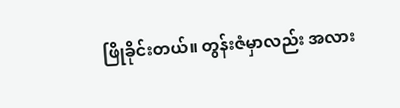ဖြိုခိုင်းတယ်။ တွန်းဇံမှာလည်း အလား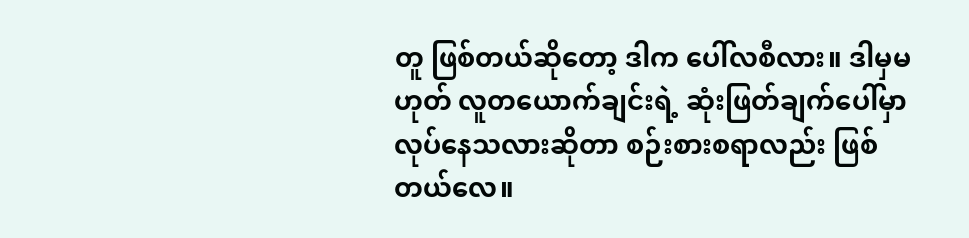တူ ဖြစ်တယ်ဆိုတော့ ဒါက ပေါ်လစီလား။ ဒါမှမဟုတ် လူတယောက်ချင်းရဲ့ ဆုံးဖြတ်ချက်ပေါ်မှာ လုပ်နေသလားဆိုတာ စဉ်းစားစရာလည်း ဖြစ်တယ်လေ။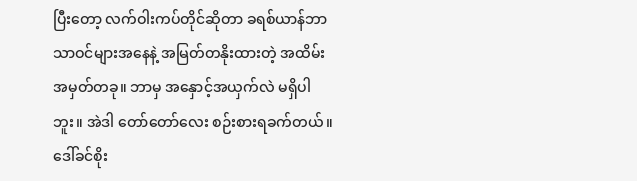ပြီးတော့ လက်ဝါးကပ်တိုင်ဆိုတာ ခရစ်ယာန်ဘာသာဝင်များအနေနဲ့ အမြတ်တနိုးထားတဲ့ အထိမ်းအမှတ်တခု။ ဘာမှ အနှောင့်အယှက်လဲ မရှိပါဘူး။ အဲဒါ တော်တော်လေး စဉ်းစားရခက်တယ်။
ဒေါ်ခင်စိုး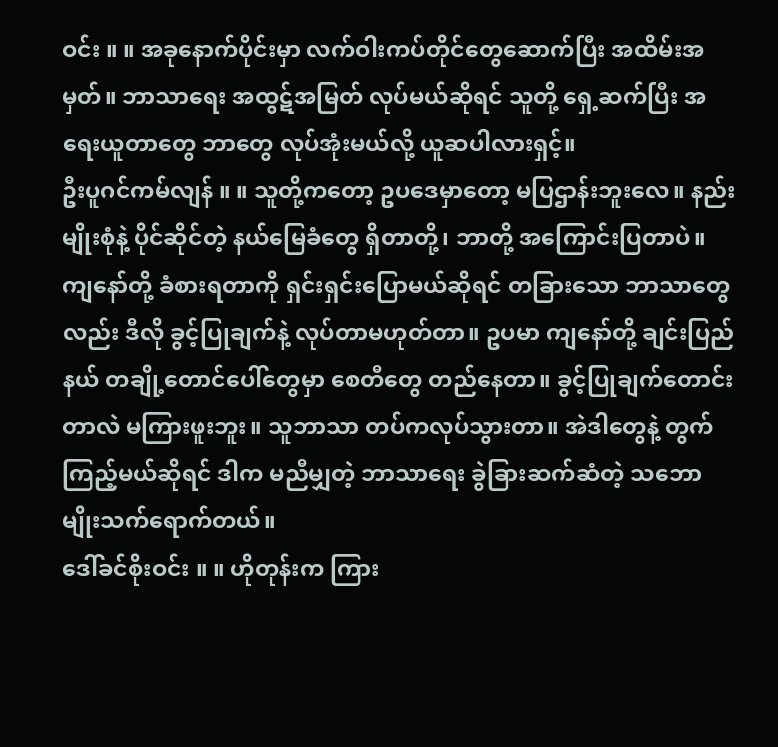ဝင်း ။ ။ အခုနောက်ပိုင်းမှာ လက်ဝါးကပ်တိုင်တွေဆောက်ပြီး အထိမ်းအမှတ်။ ဘာသာရေး အထွဋ်အမြတ် လုပ်မယ်ဆိုရင် သူတို့ ရှေ့ဆက်ပြီး အရေးယူတာတွေ ဘာတွေ လုပ်အုံးမယ်လို့ ယူဆပါလားရှင့်။
ဦးပူဂင်ကမ်လျန် ။ ။ သူတို့ကတော့ ဥပဒေမှာတော့ မပြဌာန်းဘူးလေ။ နည်းမျိုးစုံနဲ့ ပိုင်ဆိုင်တဲ့ နယ်မြေခံတွေ ရှိတာတို့၊ ဘာတို့ အကြောင်းပြတာပဲ။ ကျနော်တို့ ခံစားရတာကို ရှင်းရှင်းပြောမယ်ဆိုရင် တခြားသော ဘာသာတွေလည်း ဒီလို ခွင့်ပြုချက်နဲ့ လုပ်တာမဟုတ်တာ။ ဥပမာ ကျနော်တို့ ချင်းပြည်နယ် တချို့တောင်ပေါ်တွေမှာ စေတီတွေ တည်နေတာ။ ခွင့်ပြုချက်တောင်းတာလဲ မကြားဖူးဘူး။ သူဘာသာ တပ်ကလုပ်သွားတာ။ အဲဒါတွေနဲ့ တွက်ကြည့်မယ်ဆိုရင် ဒါက မညီမျှတဲ့ ဘာသာရေး ခွဲခြားဆက်ဆံတဲ့ သဘောမျိုးသက်ရောက်တယ်။
ဒေါ်ခင်စိုးဝင်း ။ ။ ဟိုတုန်းက ကြား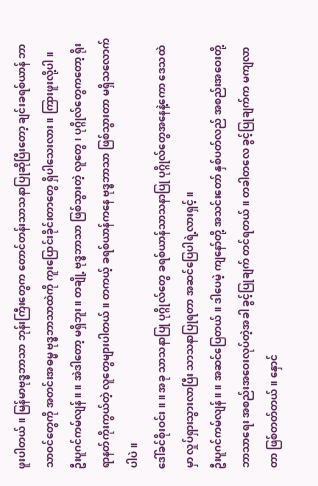ဖူးပါတယ်။ မြန်မာဗုဒ္ဓဘာသာ ဘုန်းကြီးတွေက တောင်တန်းသာသနာပြုဆိုပြီးတော့ ချင်းခရစ်ယာန် ဘာသာဝင်တွေကို အတင်းအဓမ္မ ဗုဒ္ဓဘာသာထဲကို ကူးပြောင်းခိုင်းတာတွေ ရှိပါသေးလား။ ကြားဖူးလို့ပါ။
ဦးပူဂင်ကမ်လျန် ။ ။ အဲဒါတော့ မရှိဘူး။ တချို့ ဗုဒ္ဓဘာသာ ဖြစ်သွားတဲ့ လူတွေ၊ ပုဂ္ဂိုလ်တွေကတော့ ရိုးရာနတ်ကိုးကွယ်တဲ့ လူတွေများပါတယ်။ တကယ့် ခရစ်ယာန်ကနေ ဗုဒ္ဓဘာသာ ဖြစ်သွားတာ မရှိသလောက်ပါပဲ။
ဒေါ်ခင်စိုးဝင်း ။ ။ အခု သာသနာပြု ပုဂ္ဂိုလ်တွေ ခရစ်ယာန်သာသနာပြု ပုဂ္ဂိုလ်တွေအနေနဲ့ကော ဒေသထဲမှာ လှုပ်ရှားသွားလာပြီး သာသနာပြုရတာ အဆင်ပြေပါရဲ့လားရှင့်။
ဦးပူဂင်ကမ်လျန် ။ ။ အဆင်ပြေတယ်။ ဒါပေမဲ့ ကျနော်တို့ အသင်းတော် နှစ်ပတ်လည် အစည်းအဝေးတို့ ဘာသာရေး အစည်းအဝေးလုပ်တဲ့အခါ ခွင့်ပြုချက် တင်ရတယ်။ တခါတလေ ခွင့်ပြုချက်က မကျလာတာ ဖြစ်တတ်တယ်။ နှောင်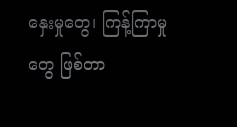နှေးမှုတွေ၊ ကြန့်ကြာမှုတွေ ဖြစ်တာ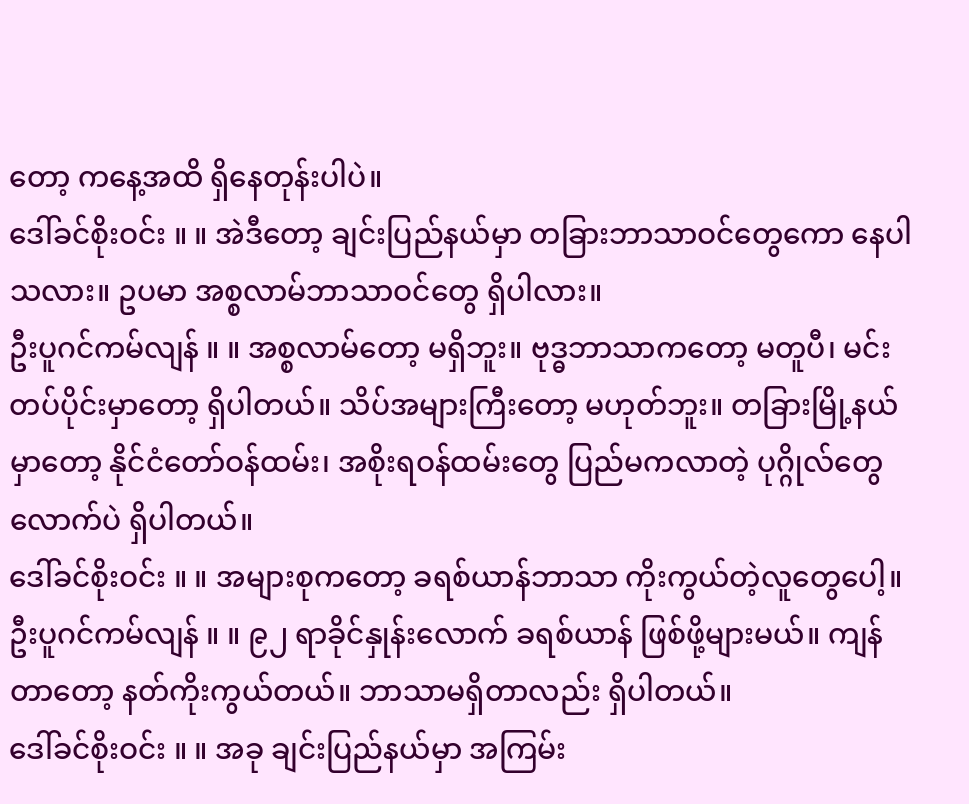တော့ ကနေ့အထိ ရှိနေတုန်းပါပဲ။
ဒေါ်ခင်စိုးဝင်း ။ ။ အဲဒီတော့ ချင်းပြည်နယ်မှာ တခြားဘာသာဝင်တွေကော နေပါသလား။ ဥပမာ အစ္စလာမ်ဘာသာဝင်တွေ ရှိပါလား။
ဦးပူဂင်ကမ်လျန် ။ ။ အစ္စလာမ်တော့ မရှိဘူး။ ဗုဒ္ဓဘာသာကတော့ မတူပီ၊ မင်းတပ်ပိုင်းမှာတော့ ရှိပါတယ်။ သိပ်အများကြီးတော့ မဟုတ်ဘူး။ တခြားမြို့နယ်မှာတော့ နိုင်ငံတော်ဝန်ထမ်း၊ အစိုးရဝန်ထမ်းတွေ ပြည်မကလာတဲ့ ပုဂ္ဂိုလ်တွေလောက်ပဲ ရှိပါတယ်။
ဒေါ်ခင်စိုးဝင်း ။ ။ အများစုကတော့ ခရစ်ယာန်ဘာသာ ကိုးကွယ်တဲ့လူတွေပေါ့။
ဦးပူဂင်ကမ်လျန် ။ ။ ၉၂ ရာခိုင်နှုန်းလောက် ခရစ်ယာန် ဖြစ်ဖို့များမယ်။ ကျန်တာတော့ နတ်ကိုးကွယ်တယ်။ ဘာသာမရှိတာလည်း ရှိပါတယ်။
ဒေါ်ခင်စိုးဝင်း ။ ။ အခု ချင်းပြည်နယ်မှာ အကြမ်း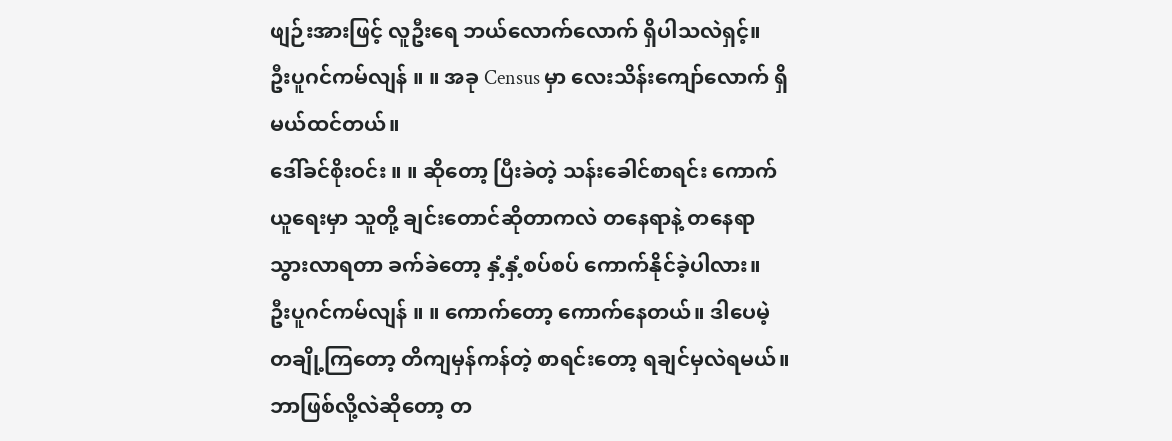ဖျဉ်းအားဖြင့် လူဦးရေ ဘယ်လောက်လောက် ရှိပါသလဲရှင့်။
ဦးပူဂင်ကမ်လျန် ။ ။ အခု Census မှာ လေးသိန်းကျော်လောက် ရှိမယ်ထင်တယ်။
ဒေါ်ခင်စိုးဝင်း ။ ။ ဆိုတော့ ပြီးခဲတဲ့ သန်းခေါင်စာရင်း ကောက်ယူရေးမှာ သူတို့ ချင်းတောင်ဆိုတာကလဲ တနေရာနဲ့ တနေရာ သွားလာရတာ ခက်ခဲတော့ နှံ့နှံ့စပ်စပ် ကောက်နိုင်ခဲ့ပါလား။
ဦးပူဂင်ကမ်လျန် ။ ။ ကောက်တော့ ကောက်နေတယ်။ ဒါပေမဲ့ တချို့ကြတော့ တိကျမှန်ကန်တဲ့ စာရင်းတော့ ရချင်မှလဲရမယ်။ ဘာဖြစ်လို့လဲဆိုတော့ တ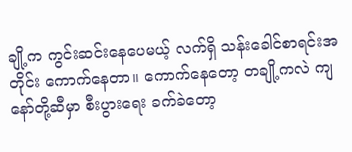ချို့က ကွင်းဆင်းနေပေမယ့် လက်ရှိ သန်းခေါင်စာရင်းအတိုင်း ကောက်နေတာ။ ကောက်နေတော့ တချို့ကလဲ ကျနော်တို့ဆီမှာ စီးပွားရေး ခက်ခဲတော့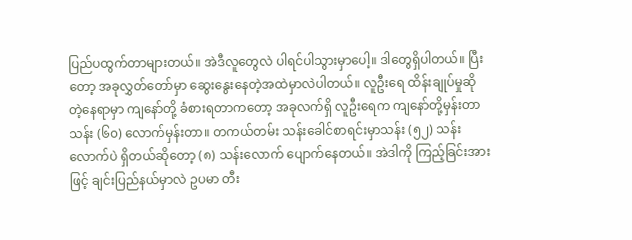ပြည်ပထွက်တာများတယ်။ အဲဒီလူတွေလဲ ပါရင်ပါသွားမှာပေါ့။ ဒါတွေရှိပါတယ်။ ပြီးတော့ အခုလွှတ်တော်မှာ ဆွေးနွေးနေတဲ့အထဲမှာလဲပါတယ်။ လူဦးရေ ထိန်းချုပ်မှုဆိုတဲ့နေရာမှာ ကျနော်တို့ ခံစားရတာကတော့ အခုလက်ရှိ လူဦးရေက ကျနော်တို့မှန်းတာ သန်း (၆၀) လောက်မှန်းတာ။ တကယ်တမ်း သန်းခေါင်စာရင်းမှာသန်း (၅၂) သန်းလောက်ပဲ ရှိတယ်ဆိုတော့ (၈) သန်းလောက် ပျောက်နေတယ်။ အဲဒါကို ကြည့်ခြင်းအားဖြင့် ချင်းပြည်နယ်မှာလဲ ဥပမာ တီး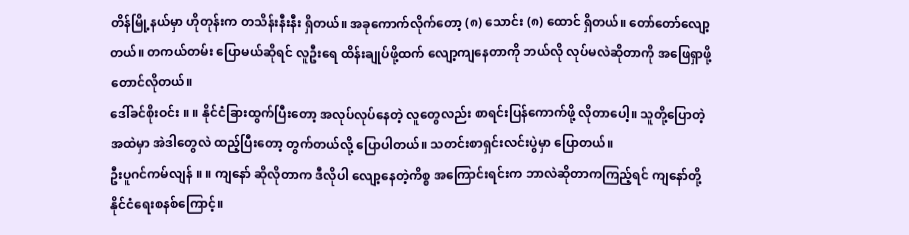တိန်မြို့နယ်မှာ ဟိုတုန်းက တသိန်းနီးနီး ရှိတယ်။ အခုကောက်လိုက်တော့ (၈) သောင်း (၈) ထောင် ရှိတယ်။ တော်တော်လျော့တယ်။ တကယ်တမ်း ပြောမယ်ဆိုရင် လူဦးရေ ထိန်းချုပ်ဖို့ထက် လျော့ကျနေတာကို ဘယ်လို လုပ်မလဲဆိုတာကို အဖြေရှာဖို့တောင်လိုတယ်။
ဒေါ်ခင်စိုးဝင်း ။ ။ နိုင်ငံခြားထွက်ပြီးတော့ အလုပ်လုပ်နေတဲ့ လူတွေလည်း စာရင်းပြန်ကောက်ဖို့ လိုတာပေါ့။ သူတို့ပြောတဲ့အထဲမှာ အဲဒါတွေလဲ ထည့်ပြီးတော့ တွက်တယ်လို့ ပြောပါတယ်။ သတင်းစာရှင်းလင်းပွဲမှာ ပြောတယ်။
ဦးပူဂင်ကမ်လျန် ။ ။ ကျနော် ဆိုလိုတာက ဒီလိုပါ လျော့နေတဲ့ကိစ္စ အကြောင်းရင်းက ဘာလဲဆိုတာကကြည့်ရင် ကျနော်တို့ နိုင်ငံရေးစနစ်ကြောင့်။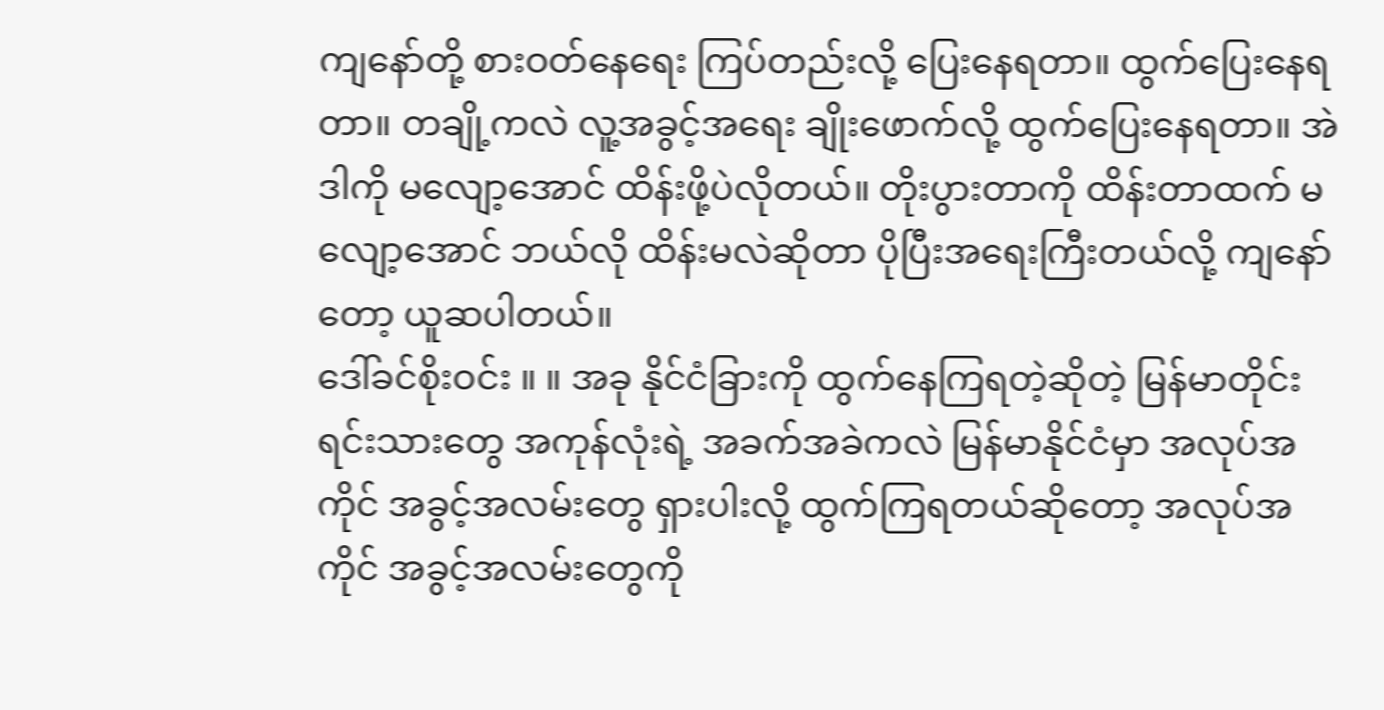ကျနော်တို့ စားဝတ်နေရေး ကြပ်တည်းလို့ ပြေးနေရတာ။ ထွက်ပြေးနေရတာ။ တချို့ကလဲ လူ့အခွင့်အရေး ချိုးဖောက်လို့ ထွက်ပြေးနေရတာ။ အဲဒါကို မလျော့အောင် ထိန်းဖို့ပဲလိုတယ်။ တိုးပွားတာကို ထိန်းတာထက် မလျော့အောင် ဘယ်လို ထိန်းမလဲဆိုတာ ပိုပြီးအရေးကြီးတယ်လို့ ကျနော်တော့ ယူဆပါတယ်။
ဒေါ်ခင်စိုးဝင်း ။ ။ အခု နိုင်ငံခြားကို ထွက်နေကြရတဲ့ဆိုတဲ့ မြန်မာတိုင်းရင်းသားတွေ အကုန်လုံးရဲ့ အခက်အခဲကလဲ မြန်မာနိုင်ငံမှာ အလုပ်အကိုင် အခွင့်အလမ်းတွေ ရှားပါးလို့ ထွက်ကြရတယ်ဆိုတော့ အလုပ်အကိုင် အခွင့်အလမ်းတွေကို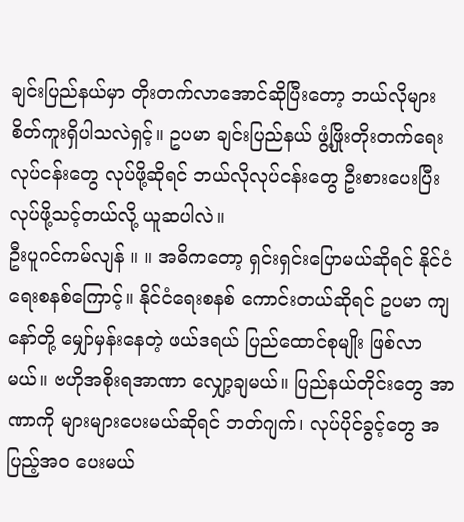ချင်းပြည်နယ်မှာ တိုးတက်လာအောင်ဆိုပြီးတော့ ဘယ်လိုများ စိတ်ကူးရှိပါသလဲရှင့်။ ဥပမာ ချင်းပြည်နယ် ဖွံ့ဖြိုးတိုးတက်ရေးလုပ်ငန်းတွေ လုပ်ဖို့ဆိုရင် ဘယ်လိုလုပ်ငန်းတွေ ဦးစားပေးပြီး လုပ်ဖို့သင့်တယ်လို့ ယူဆပါလဲ။
ဦးပူဂင်ကမ်လျန် ။ ။ အဓိကတော့ ရှင်းရှင်းပြောမယ်ဆိုရင် နိုင်ငံရေးစနစ်ကြောင့်။ နိုင်ငံရေးစနစ် ကောင်းတယ်ဆိုရင် ဥပမာ ကျနော်တို့ မျှော်မှန်းနေတဲ့ ဖယ်ဒရယ် ပြည်ထောင်စုမျိုး ဖြစ်လာမယ်။ ဗဟိုအစိုးရအာဏာ လျှော့ချမယ်။ ပြည်နယ်တိုင်းတွေ အာဏာကို များများပေးမယ်ဆိုရင် ဘတ်ဂျက်၊ လုပ်ပိုင်ခွင့်တွေ အပြည့်အဝ ပေးမယ်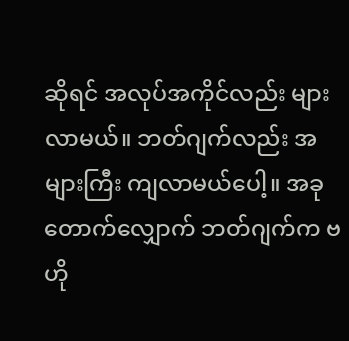ဆိုရင် အလုပ်အကိုင်လည်း များလာမယ်။ ဘတ်ဂျက်လည်း အများကြီး ကျလာမယ်ပေါ့။ အခု တောက်လျှောက် ဘတ်ဂျက်က ဗဟို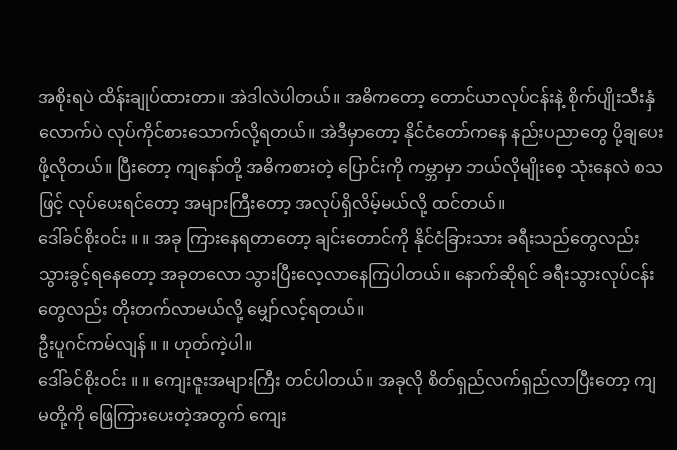အစိုးရပဲ ထိန်းချုပ်ထားတာ။ အဲဒါလဲပါတယ်။ အဓိကတော့ တောင်ယာလုပ်ငန်းနဲ့ စိုက်ပျိုးသီးနှံလောက်ပဲ လုပ်ကိုင်စားသောက်လို့ရတယ်။ အဲဒီမှာတော့ နိုင်ငံတော်ကနေ နည်းပညာတွေ ပို့ချပေးဖို့လိုတယ်။ ပြီးတော့ ကျနော်တို့ အဓိကစားတဲ့ ပြောင်းကို ကမ္ဘာမှာ ဘယ်လိုမျိုးစေ့ သုံးနေလဲ စသဖြင့် လုပ်ပေးရင်တော့ အများကြီးတော့ အလုပ်ရှိလိမ့်မယ်လို့ ထင်တယ်။
ဒေါ်ခင်စိုးဝင်း ။ ။ အခု ကြားနေရတာတော့ ချင်းတောင်ကို နိုင်ငံခြားသား ခရီးသည်တွေလည်း သွားခွင့်ရနေတော့ အခုတလော သွားပြီးလေ့လာနေကြပါတယ်။ နောက်ဆိုရင် ခရီးသွားလုပ်ငန်းတွေလည်း တိုးတက်လာမယ်လို့ မျှော်လင့်ရတယ်။
ဦးပူဂင်ကမ်လျန် ။ ။ ဟုတ်ကဲ့ပါ။
ဒေါ်ခင်စိုးဝင်း ။ ။ ကျေးဇူးအများကြီး တင်ပါတယ်။ အခုလို စိတ်ရှည်လက်ရှည်လာပြီးတော့ ကျမတို့ကို ဖြေကြားပေးတဲ့အတွက် ကျေး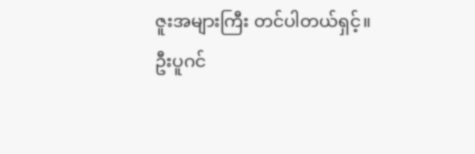ဇူးအများကြီး တင်ပါတယ်ရှင့်။
ဦးပူဂင်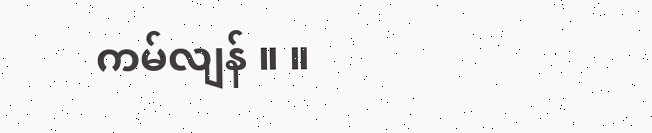ကမ်လျန် ။ ။